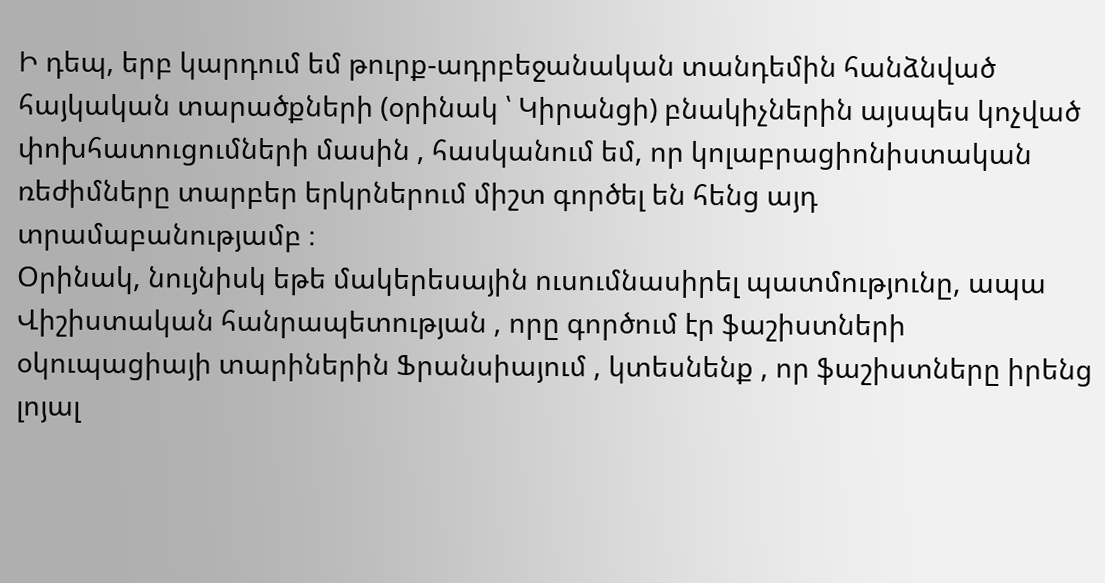Ի դեպ, երբ կարդում եմ թուրք-ադրբեջանական տանդեմին հանձնված հայկական տարածքների (օրինակ ՝ Կիրանցի) բնակիչներին այսպես կոչված փոխհատուցումների մասին , հասկանում եմ, որ կոլաբրացիոնիստական ռեժիմները տարբեր երկրներում միշտ գործել են հենց այդ տրամաբանությամբ ։
Օրինակ, նույնիսկ եթե մակերեսային ուսումնասիրել պատմությունը, ապա Վիշիստական հանրապետության , որը գործում էր ֆաշիստների օկուպացիայի տարիներին Ֆրանսիայում , կտեսնենք , որ ֆաշիստները իրենց լոյալ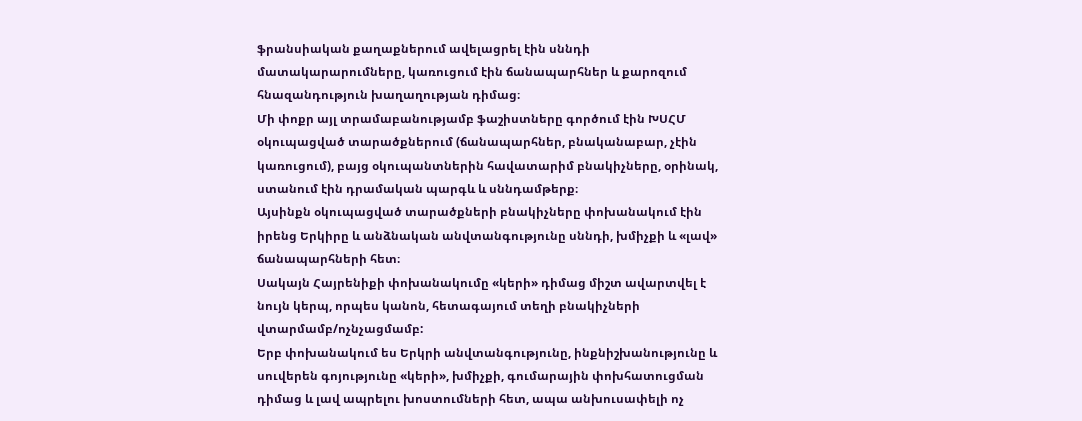ֆրանսիական քաղաքներում ավելացրել էին սննդի մատակարարումները, կառուցում էին ճանապարհներ և քարոզում հնազանդություն խաղաղության դիմաց։
Մի փոքր այլ տրամաբանությամբ ֆաշիստները գործում էին ԽՍՀՄ օկուպացված տարածքներում (ճանապարհներ, բնականաբար, չէին կառուցում), բայց օկուպանտներին հավատարիմ բնակիչները, օրինակ, ստանում էին դրամական պարգև և սննդամթերք։
Այսինքն օկուպացված տարածքների բնակիչները փոխանակում էին իրենց Երկիրը և անձնական անվտանգությունը սննդի, խմիչքի և «լավ» ճանապարհների հետ։
Սակայն Հայրենիքի փոխանակումը «կերի» դիմաց միշտ ավարտվել է նույն կերպ, որպես կանոն, հետագայում տեղի բնակիչների վտարմամբ/ոչնչացմամբ:
Երբ փոխանակում ես Երկրի անվտանգությունը, ինքնիշխանությունը և սուվերեն գոյությունը «կերի», խմիչքի, գումարային փոխհատուցման դիմաց և լավ ապրելու խոստումների հետ, ապա անխուսափելի ոչ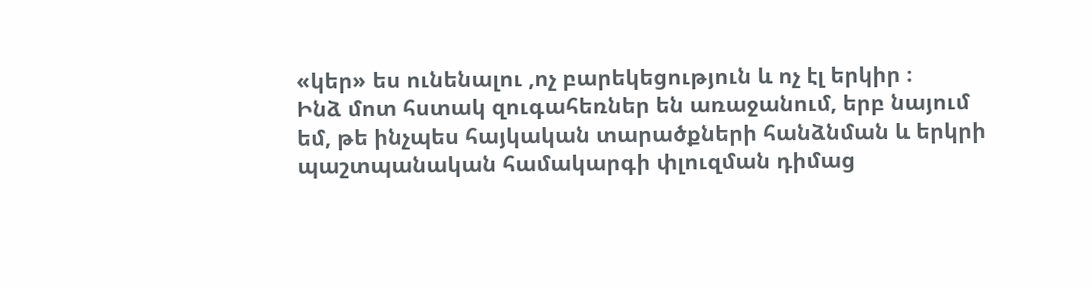«կեր» ես ունենալու ,ոչ բարեկեցություն և ոչ էլ երկիր ։
Ինձ մոտ հստակ զուգահեռներ են առաջանում, երբ նայում եմ, թե ինչպես հայկական տարածքների հանձնման և երկրի պաշտպանական համակարգի փլուզման դիմաց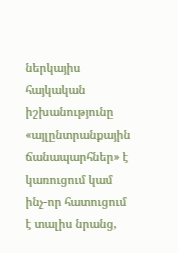ներկայիս հայկական իշխանությունը «այլընտրանքային ճանապարհներ» է կառուցում կամ ինչ-որ հատուցում է տալիս նրանց,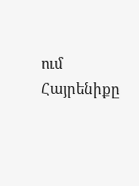ում Հայրենիքը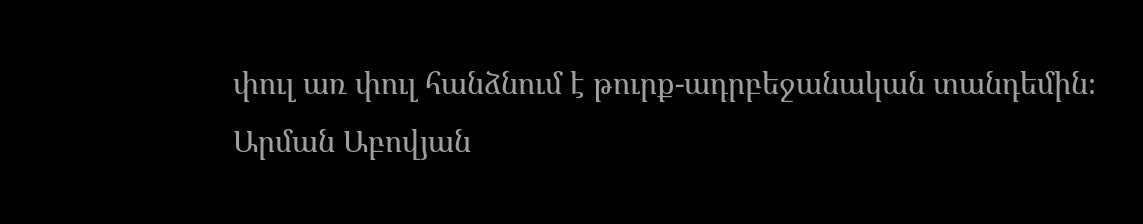փուլ առ փուլ հանձնում է թուրք-ադրբեջանական տանդեմին։
Արման Աբովյան